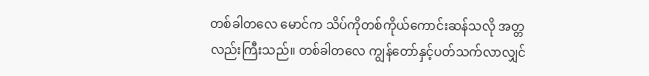တစ်ခါတလေ မောင်က သိပ်ကိုတစ်ကိုယ်ကောင်းဆန်သလို အတ္တလည်းကြီးသည်။ တစ်ခါတလေ ကျွန်တော်နှင့်ပတ်သက်လာလျှင်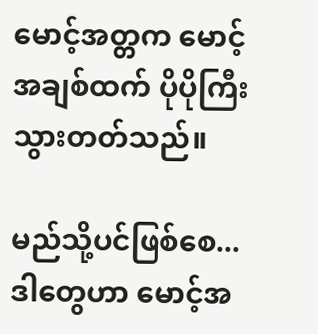မောင့်အတ္တက မောင့်အချစ်ထက် ပိုပိုကြီးသွားတတ်သည်။

မည်သို့ပင်ဖြစ်စေ... ဒါတွေဟာ မောင့်အ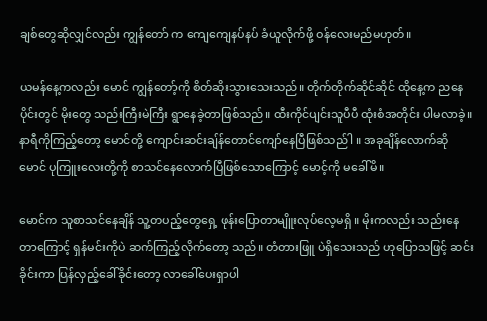ချစ်တွေဆိုလျှင်လည်း ကျွန်တော် က ကျေကျေနပ်နပ် ခံယူလိုက်ဖို့ ဝန်လေးမည်မဟုတ်။

ယမန်နေ့ကလည်း မောင် ကျွန်တော့်ကို စိတ်ဆိုးသွားသေးသည်။ တိုက်တိုက်ဆိုင်ဆိုင် ထိုနေ့က ညနေပိုင်းတွင် မိုးတွေ သည်းကြီးမဲကြီး ရွာနေခဲ့တာဖြစ်သည်။ ထီးကိုင်ပျင်းသူပီပီ ထုံးစံအတိုင်း ပါမလာခဲ့။ နာရီကိုကြည့်တော့ မောင်တို့ ကျောင်းဆင်းချ်န်တောင်ကျော်နေပြီဖြစ်သည်ါ ။ အခုချိန်လောက်ဆို မောင် ပုကြူးလေးတို့ကို စာသင်နေလောက်ပြီဖြစ်သောကြောင့် မောင့်ကို မခေါ်မိ။

မောင်က သူစာသင်နေချိန် သူ့တပည့်တွေရှေ့ ဖုန်းပြောတာမျိူးလုပ်လေ့မရှိ ။ မိုးကလည်း သည်းနေတာကြောင့် ရှန်မင်းကိုပဲ ဆက်ကြည့်လိုက်တော့ သည်။ တံတားဖြူ ပဲရှိသေးသည် ဟုပြောသဖြင့် ဆင်းခိုင်းကာ ပြန်လှည့်ခေါ်ခိုင်းတော့ လာခေါ်ပေးရှာပါ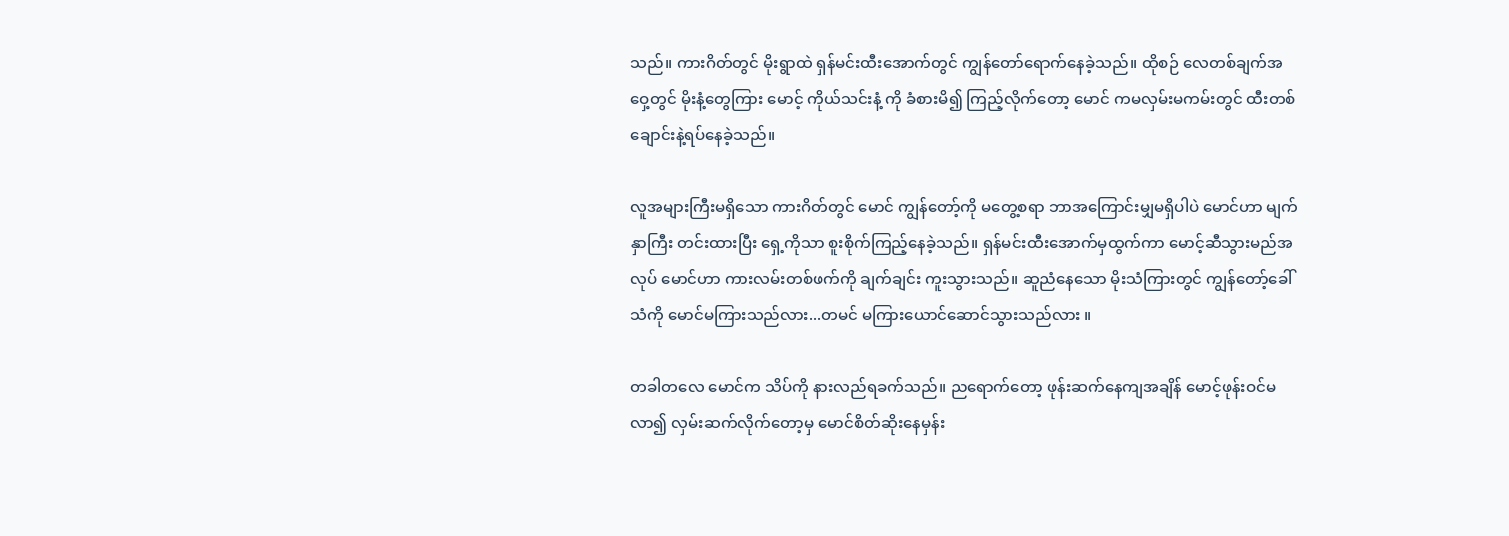သည်။ ကားဂိတ်တွင် မိုးရွာထဲ ရှန်မင်းထီးအောက်တွင် ကျွန်တော်ရောက်နေခဲ့သည်။ ထိုစဉ် လေတစ်ချက်အဝှေ့တွင် မိုးနံ့တွေကြား မောင့် ကိုယ်သင်းနံ့ ကို ခံစားမိ၍ ကြည့်လိုက်တော့ မောင် ကမလှမ်းမကမ်းတွင် ထီးတစ်ချောင်းနဲ့ရပ်နေခဲ့သည်။

လူအများကြီးမရှိသော ကားဂိတ်တွင် မောင် ကျွန်တော့်ကို မတွေ့စရာ ဘာအကြောင်းမျှမရှိပါပဲ မောင်ဟာ မျက်နှာကြီး တင်းထားပြီး ရှေ့ကိုသာ စူးစိုက်ကြည့်နေခဲ့သည်။ ရှန်မင်းထီးအောက်မှထွက်ကာ မောင့်ဆီသွားမည်အလုပ် မောင်ဟာ ကားလမ်းတစ်ဖက်ကို ချက်ချင်း ကူးသွားသည်။ ဆူညံနေသော မိုးသံကြားတွင် ကျွန်တော့်ခေါ်သံကို မောင်မကြားသည်လား...တမင် မကြားယောင်ဆောင်သွားသည်လား ။

တခါတလေ မောင်က သိပ်ကို နားလည်ရခက်သည်။ ညရောက်တော့ ဖုန်းဆက်နေကျအချိန် မောင့်ဖုန်းဝင်မလာ၍ လှမ်းဆက်လိုက်တော့မှ မောင်စိတ်ဆိုးနေမှန်း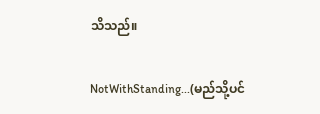သိသည်။

NotWithStanding...(မည်သို့ပင်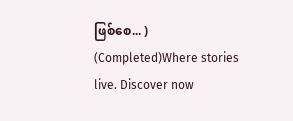ဖြစ်စေ... ) (Completed)Where stories live. Discover now